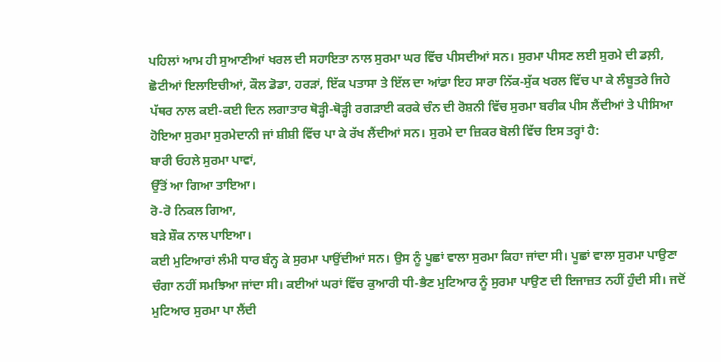ਪਹਿਲਾਂ ਆਮ ਹੀ ਸੁਆਣੀਆਂ ਖਰਲ ਦੀ ਸਹਾਇਤਾ ਨਾਲ ਸੁਰਮਾ ਘਰ ਵਿੱਚ ਪੀਸਦੀਆਂ ਸਨ। ਸੁਰਮਾ ਪੀਸਣ ਲਈ ਸੁਰਮੇ ਦੀ ਡਲ਼ੀ, ਛੋਟੀਆਂ ਇਲਾਇਚੀਆਂ, ਕੌਲ ਡੋਡਾ, ਹਰੜਾਂ, ਇੱਕ ਪਤਾਸਾ ਤੇ ਇੱਲ ਦਾ ਆਂਡਾ ਇਹ ਸਾਰਾ ਨਿੱਕ-ਸੁੱਕ ਖਰਲ ਵਿੱਚ ਪਾ ਕੇ ਲੰਬੂਤਰੇ ਜਿਹੇ ਪੱਥਰ ਨਾਲ ਕਈ-ਕਈ ਦਿਨ ਲਗਾਤਾਰ ਥੋੜ੍ਹੀ-ਥੋੜ੍ਹੀ ਰਗੜਾਈ ਕਰਕੇ ਚੰਨ ਦੀ ਰੋਸ਼ਨੀ ਵਿੱਚ ਸੁਰਮਾ ਬਰੀਕ ਪੀਸ ਲੈਂਦੀਆਂ ਤੇ ਪੀਸਿਆ ਹੋਇਆ ਸੁਰਮਾ ਸੁਰਮੇਦਾਨੀ ਜਾਂ ਸ਼ੀਸ਼ੀ ਵਿੱਚ ਪਾ ਕੇ ਰੱਖ ਲੈਂਦੀਆਂ ਸਨ। ਸੁਰਮੇ ਦਾ ਜ਼ਿਕਰ ਬੋਲੀ ਵਿੱਚ ਇਸ ਤਰ੍ਹਾਂ ਹੈ:
ਬਾਰੀ ਓਹਲੇ ਸੁਰਮਾ ਪਾਵਾਂ,
ਉੱਤੋਂ ਆ ਗਿਆ ਤਾਇਆ।
ਰੋ-ਰੋ ਨਿਕਲ ਗਿਆ,
ਬੜੇ ਸ਼ੌਕ ਨਾਲ ਪਾਇਆ।
ਕਈ ਮੁਟਿਆਰਾਂ ਲੰਮੀ ਧਾਰ ਬੰਨ੍ਹ ਕੇ ਸੁਰਮਾ ਪਾਉਂਦੀਆਂ ਸਨ। ਉਸ ਨੂੰ ਪੂਛਾਂ ਵਾਲਾ ਸੁਰਮਾ ਕਿਹਾ ਜਾਂਦਾ ਸੀ। ਪੂਛਾਂ ਵਾਲਾ ਸੁਰਮਾ ਪਾਉਣਾ ਚੰਗਾ ਨਹੀਂ ਸਮਝਿਆ ਜਾਂਦਾ ਸੀ। ਕਈਆਂ ਘਰਾਂ ਵਿੱਚ ਕੁਆਰੀ ਧੀ-ਭੈਣ ਮੁਟਿਆਰ ਨੂੰ ਸੁਰਮਾ ਪਾਉਣ ਦੀ ਇਜਾਜ਼ਤ ਨਹੀਂ ਹੁੰਦੀ ਸੀ। ਜਦੋਂ ਮੁਟਿਆਰ ਸੁਰਮਾ ਪਾ ਲੈਂਦੀ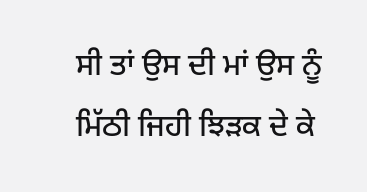ਸੀ ਤਾਂ ਉਸ ਦੀ ਮਾਂ ਉਸ ਨੂੰ ਮਿੱਠੀ ਜਿਹੀ ਝਿੜਕ ਦੇ ਕੇ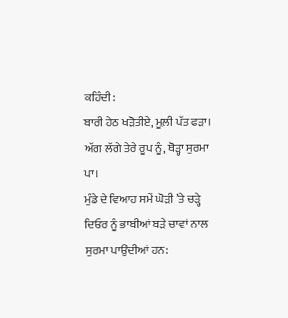ਕਹਿੰਦੀ:
ਬਾਰੀ ਹੇਠ ਖੜੋਤੀਏ, ਮੂਲ਼ੀ ਪੱਤ ਫੜਾ।
ਅੱਗ ਲੱਗੇ ਤੇਰੇ ਰੂਪ ਨੂੰ, ਥੋੜ੍ਹਾ ਸੁਰਮਾ ਪਾ।
ਮੁੰਡੇ ਦੇ ਵਿਆਹ ਸਮੇਂ ਘੋੜੀ ’ਤੇ ਚੜ੍ਹੇ ਦਿਓਰ ਨੂੰ ਭਾਬੀਆਂ ਬੜੇ ਚਾਵਾਂ ਨਾਲ ਸੁਰਮਾ ਪਾਉਂਦੀਆਂ ਹਨ: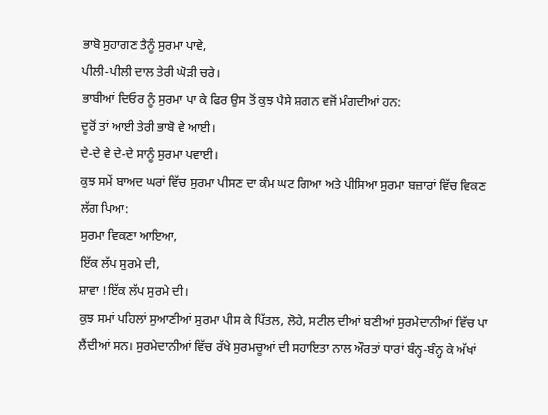ਭਾਬੋ ਸੁਹਾਗਣ ਤੈਨੂੰ ਸੁਰਮਾ ਪਾਵੇ,
ਪੀਲੀ-ਪੀਲੀ ਦਾਲ ਤੇਰੀ ਘੋੜੀ ਚਰੇ।
ਭਾਬੀਆਂ ਦਿਓਰ ਨੂੰ ਸੁਰਮਾ ਪਾ ਕੇ ਫਿਰ ਉਸ ਤੋਂ ਕੁਝ ਪੈਸੇ ਸ਼ਗਨ ਵਜੋਂ ਮੰਗਦੀਆਂ ਹਨ:
ਦੂਰੋਂ ਤਾਂ ਆਈ ਤੇਰੀ ਭਾਬੋ ਵੇ ਆਈ।
ਦੇ-ਦੇ ਵੇ ਦੇ-ਦੇ ਸਾਨੂੰ ਸੁਰਮਾ ਪਵਾਈ।
ਕੁਝ ਸਮੇਂ ਬਾਅਦ ਘਰਾਂ ਵਿੱਚ ਸੁਰਮਾ ਪੀਸਣ ਦਾ ਕੰਮ ਘਟ ਗਿਆ ਅਤੇ ਪੀਸਿਆ ਸੁਰਮਾ ਬਜ਼ਾਰਾਂ ਵਿੱਚ ਵਿਕਣ ਲੱਗ ਪਿਆ:
ਸੁਰਮਾ ਵਿਕਣਾ ਆਇਆ,
ਇੱਕ ਲੱਪ ਸੁਰਮੇ ਦੀ,
ਸ਼ਾਵਾ !ਇੱਕ ਲੱਪ ਸੁਰਮੇ ਦੀ।
ਕੁਝ ਸਮਾਂ ਪਹਿਲਾਂ ਸੁਆਣੀਆਂ ਸੁਰਮਾ ਪੀਸ ਕੇ ਪਿੱਤਲ, ਲੋਹੇ, ਸਟੀਲ ਦੀਆਂ ਬਣੀਆਂ ਸੁਰਮੇਦਾਨੀਆਂ ਵਿੱਚ ਪਾ ਲੈਂਦੀਆਂ ਸਨ। ਸੁਰਮੇਦਾਨੀਆਂ ਵਿੱਚ ਰੱਖੇ ਸੁਰਮਚੂਆਂ ਦੀ ਸਹਾਇਤਾ ਨਾਲ ਔਰਤਾਂ ਧਾਰਾਂ ਬੰਨ੍ਹ-ਬੰਨ੍ਹ ਕੇ ਅੱਖਾਂ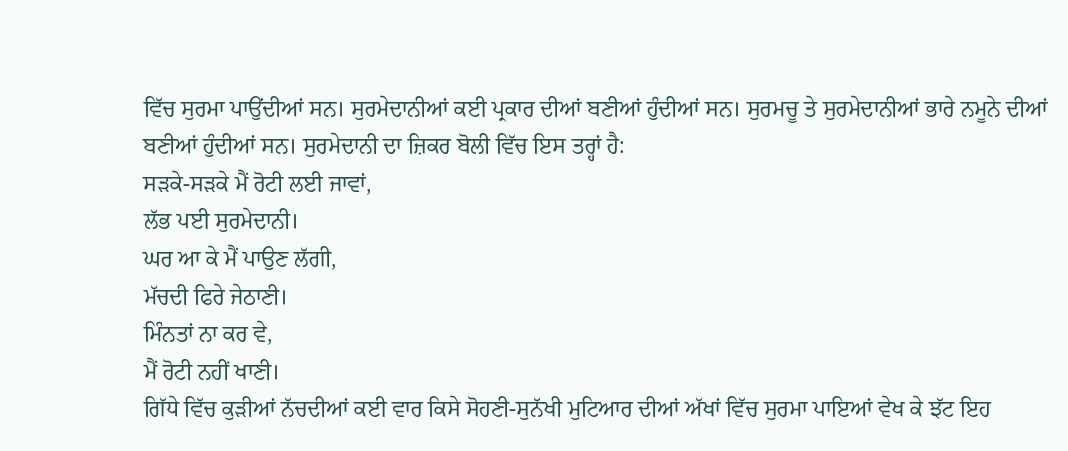ਵਿੱਚ ਸੁਰਮਾ ਪਾਉਂਦੀਆਂ ਸਨ। ਸੁਰਮੇਦਾਨੀਆਂ ਕਈ ਪ੍ਰਕਾਰ ਦੀਆਂ ਬਣੀਆਂ ਹੁੰਦੀਆਂ ਸਨ। ਸੁਰਮਚੂ ਤੇ ਸੁਰਮੇਦਾਨੀਆਂ ਭਾਰੇ ਨਮੂਨੇ ਦੀਆਂ ਬਣੀਆਂ ਹੁੰਦੀਆਂ ਸਨ। ਸੁਰਮੇਦਾਨੀ ਦਾ ਜ਼ਿਕਰ ਬੋਲੀ ਵਿੱਚ ਇਸ ਤਰ੍ਹਾਂ ਹੈ:
ਸੜਕੇ-ਸੜਕੇ ਮੈਂ ਰੋਟੀ ਲਈ ਜਾਵਾਂ,
ਲੱਭ ਪਈ ਸੁਰਮੇਦਾਨੀ।
ਘਰ ਆ ਕੇ ਮੈਂ ਪਾਉਣ ਲੱਗੀ,
ਮੱਚਦੀ ਫਿਰੇ ਜੇਠਾਣੀ।
ਮਿੰਨਤਾਂ ਨਾ ਕਰ ਵੇ,
ਮੈਂ ਰੋਟੀ ਨਹੀਂ ਖਾਣੀ।
ਗਿੱਧੇ ਵਿੱਚ ਕੁੜੀਆਂ ਨੱਚਦੀਆਂ ਕਈ ਵਾਰ ਕਿਸੇ ਸੋਹਣੀ-ਸੁਨੱਖੀ ਮੁਟਿਆਰ ਦੀਆਂ ਅੱਖਾਂ ਵਿੱਚ ਸੁਰਮਾ ਪਾਇਆਂ ਵੇਖ ਕੇ ਝੱਟ ਇਹ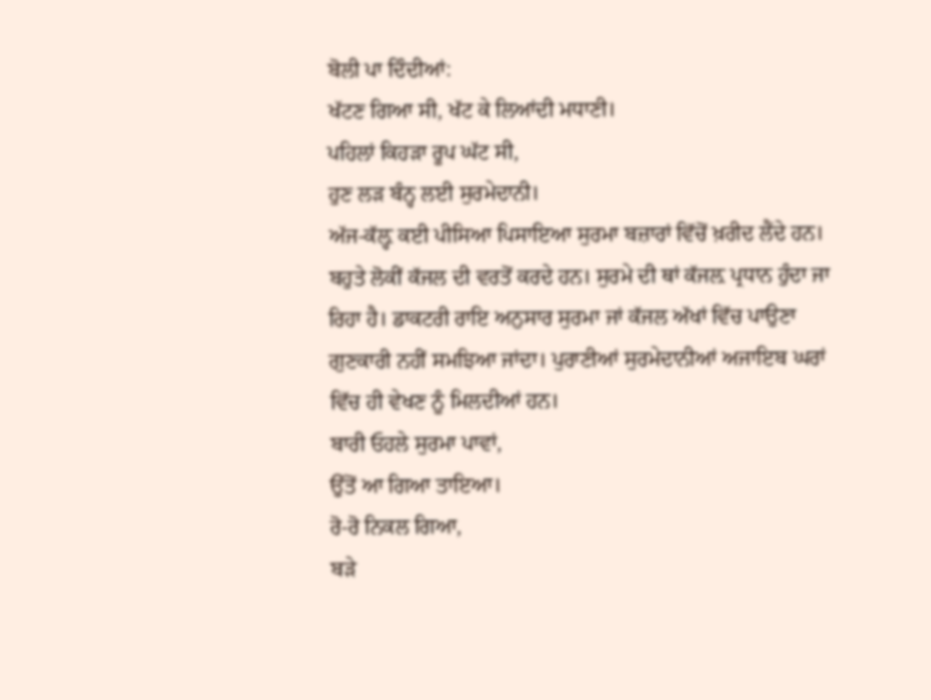ਬੋਲੀ ਪਾ ਦਿੰਦੀਆਂ:
ਖੱਟਣ ਗਿਆ ਸੀ, ਖੱਟ ਕੇ ਲਿਆਂਦੀ ਮਧਾਣੀ।
ਪਹਿਲਾਂ ਕਿਹੜਾ ਰੂਪ ਘੱਟ ਸੀ,
ਹੁਣ ਲੜ ਬੰਨ੍ਹ ਲਈ ਸੁਰਮੇਦਾਨੀ।
ਅੱਜ-ਕੱਲ਼੍ਹ ਕਈ ਪੀਸਿਆ ਪਿਸਾਇਆ ਸੁਰਮਾ ਬਜ਼ਾਰਾਂ ਵਿੱਚੋਂ ਖ਼ਰੀਦ ਲੈਂਦੇ ਹਨ। ਬਹੁਤੇ ਲੋਕੀਂ ਕੱਜਲ ਦੀ ਵਰਤੋਂ ਕਰਦੇ ਹਨ। ਸੁਰਮੇ ਦੀ ਥਾਂ ਕੱਜਲ਼ ਪ੍ਰਧਾਨ ਹੁੰਦਾ ਜਾ ਰਿਹਾ ਹੈ। ਡਾਕਟਰੀ ਰਾਇ ਅਨੁਸਾਰ ਸੁਰਮਾ ਜਾਂ ਕੱਜਲ ਅੱਖਾਂ ਵਿੱਚ ਪਾਉਣਾ ਗੁਣਕਾਰੀ ਨਹੀਂ ਸਮਝਿਆ ਜਾਂਦਾ। ਪੁਰਾਣੀਆਂ ਸੁਰਮੇਦਾਨੀਆਂ ਅਜਾਇਬ ਘਰਾਂ ਵਿੱਚ ਹੀ ਵੇਖਣ ਨੂੰ ਮਿਲਦੀਆਂ ਹਨ।
ਬਾਰੀ ਓਹਲੇ ਸੁਰਮਾ ਪਾਵਾਂ,
ਉੱਤੋਂ ਆ ਗਿਆ ਤਾਇਆ।
ਰੋ-ਰੋ ਨਿਕਲ ਗਿਆ,
ਬੜੇ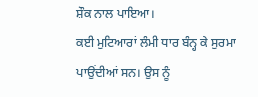ਸ਼ੌਕ ਨਾਲ ਪਾਇਆ।
ਕਈ ਮੁਟਿਆਰਾਂ ਲੰਮੀ ਧਾਰ ਬੰਨ੍ਹ ਕੇ ਸੁਰਮਾ ਪਾਉਂਦੀਆਂ ਸਨ। ਉਸ ਨੂੰ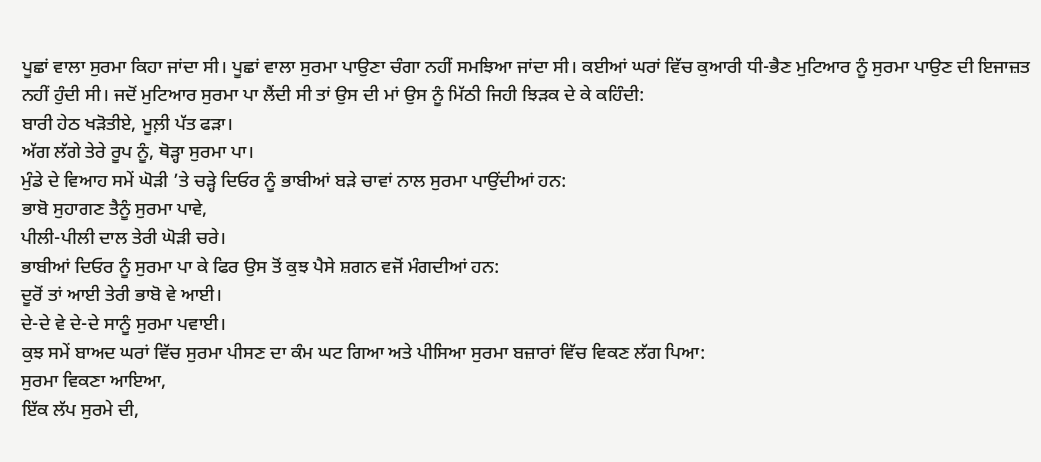ਪੂਛਾਂ ਵਾਲਾ ਸੁਰਮਾ ਕਿਹਾ ਜਾਂਦਾ ਸੀ। ਪੂਛਾਂ ਵਾਲਾ ਸੁਰਮਾ ਪਾਉਣਾ ਚੰਗਾ ਨਹੀਂ ਸਮਝਿਆ ਜਾਂਦਾ ਸੀ। ਕਈਆਂ ਘਰਾਂ ਵਿੱਚ ਕੁਆਰੀ ਧੀ-ਭੈਣ ਮੁਟਿਆਰ ਨੂੰ ਸੁਰਮਾ ਪਾਉਣ ਦੀ ਇਜਾਜ਼ਤ ਨਹੀਂ ਹੁੰਦੀ ਸੀ। ਜਦੋਂ ਮੁਟਿਆਰ ਸੁਰਮਾ ਪਾ ਲੈਂਦੀ ਸੀ ਤਾਂ ਉਸ ਦੀ ਮਾਂ ਉਸ ਨੂੰ ਮਿੱਠੀ ਜਿਹੀ ਝਿੜਕ ਦੇ ਕੇ ਕਹਿੰਦੀ:
ਬਾਰੀ ਹੇਠ ਖੜੋਤੀਏ, ਮੂਲ਼ੀ ਪੱਤ ਫੜਾ।
ਅੱਗ ਲੱਗੇ ਤੇਰੇ ਰੂਪ ਨੂੰ, ਥੋੜ੍ਹਾ ਸੁਰਮਾ ਪਾ।
ਮੁੰਡੇ ਦੇ ਵਿਆਹ ਸਮੇਂ ਘੋੜੀ ’ਤੇ ਚੜ੍ਹੇ ਦਿਓਰ ਨੂੰ ਭਾਬੀਆਂ ਬੜੇ ਚਾਵਾਂ ਨਾਲ ਸੁਰਮਾ ਪਾਉਂਦੀਆਂ ਹਨ:
ਭਾਬੋ ਸੁਹਾਗਣ ਤੈਨੂੰ ਸੁਰਮਾ ਪਾਵੇ,
ਪੀਲੀ-ਪੀਲੀ ਦਾਲ ਤੇਰੀ ਘੋੜੀ ਚਰੇ।
ਭਾਬੀਆਂ ਦਿਓਰ ਨੂੰ ਸੁਰਮਾ ਪਾ ਕੇ ਫਿਰ ਉਸ ਤੋਂ ਕੁਝ ਪੈਸੇ ਸ਼ਗਨ ਵਜੋਂ ਮੰਗਦੀਆਂ ਹਨ:
ਦੂਰੋਂ ਤਾਂ ਆਈ ਤੇਰੀ ਭਾਬੋ ਵੇ ਆਈ।
ਦੇ-ਦੇ ਵੇ ਦੇ-ਦੇ ਸਾਨੂੰ ਸੁਰਮਾ ਪਵਾਈ।
ਕੁਝ ਸਮੇਂ ਬਾਅਦ ਘਰਾਂ ਵਿੱਚ ਸੁਰਮਾ ਪੀਸਣ ਦਾ ਕੰਮ ਘਟ ਗਿਆ ਅਤੇ ਪੀਸਿਆ ਸੁਰਮਾ ਬਜ਼ਾਰਾਂ ਵਿੱਚ ਵਿਕਣ ਲੱਗ ਪਿਆ:
ਸੁਰਮਾ ਵਿਕਣਾ ਆਇਆ,
ਇੱਕ ਲੱਪ ਸੁਰਮੇ ਦੀ,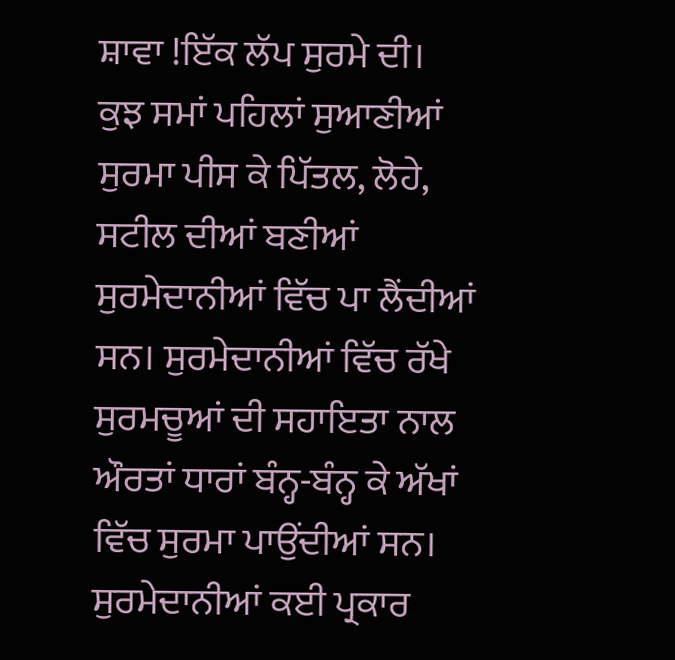ਸ਼ਾਵਾ !ਇੱਕ ਲੱਪ ਸੁਰਮੇ ਦੀ।
ਕੁਝ ਸਮਾਂ ਪਹਿਲਾਂ ਸੁਆਣੀਆਂ ਸੁਰਮਾ ਪੀਸ ਕੇ ਪਿੱਤਲ, ਲੋਹੇ, ਸਟੀਲ ਦੀਆਂ ਬਣੀਆਂ ਸੁਰਮੇਦਾਨੀਆਂ ਵਿੱਚ ਪਾ ਲੈਂਦੀਆਂ ਸਨ। ਸੁਰਮੇਦਾਨੀਆਂ ਵਿੱਚ ਰੱਖੇ ਸੁਰਮਚੂਆਂ ਦੀ ਸਹਾਇਤਾ ਨਾਲ ਔਰਤਾਂ ਧਾਰਾਂ ਬੰਨ੍ਹ-ਬੰਨ੍ਹ ਕੇ ਅੱਖਾਂ ਵਿੱਚ ਸੁਰਮਾ ਪਾਉਂਦੀਆਂ ਸਨ। ਸੁਰਮੇਦਾਨੀਆਂ ਕਈ ਪ੍ਰਕਾਰ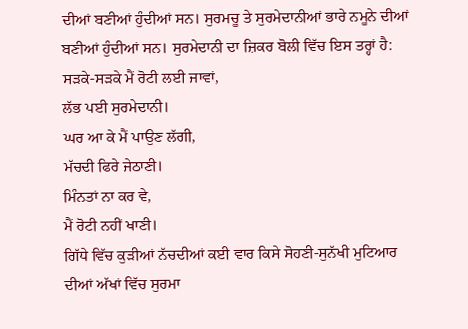ਦੀਆਂ ਬਣੀਆਂ ਹੁੰਦੀਆਂ ਸਨ। ਸੁਰਮਚੂ ਤੇ ਸੁਰਮੇਦਾਨੀਆਂ ਭਾਰੇ ਨਮੂਨੇ ਦੀਆਂ ਬਣੀਆਂ ਹੁੰਦੀਆਂ ਸਨ। ਸੁਰਮੇਦਾਨੀ ਦਾ ਜ਼ਿਕਰ ਬੋਲੀ ਵਿੱਚ ਇਸ ਤਰ੍ਹਾਂ ਹੈ:
ਸੜਕੇ-ਸੜਕੇ ਮੈਂ ਰੋਟੀ ਲਈ ਜਾਵਾਂ,
ਲੱਭ ਪਈ ਸੁਰਮੇਦਾਨੀ।
ਘਰ ਆ ਕੇ ਮੈਂ ਪਾਉਣ ਲੱਗੀ,
ਮੱਚਦੀ ਫਿਰੇ ਜੇਠਾਣੀ।
ਮਿੰਨਤਾਂ ਨਾ ਕਰ ਵੇ,
ਮੈਂ ਰੋਟੀ ਨਹੀਂ ਖਾਣੀ।
ਗਿੱਧੇ ਵਿੱਚ ਕੁੜੀਆਂ ਨੱਚਦੀਆਂ ਕਈ ਵਾਰ ਕਿਸੇ ਸੋਹਣੀ-ਸੁਨੱਖੀ ਮੁਟਿਆਰ ਦੀਆਂ ਅੱਖਾਂ ਵਿੱਚ ਸੁਰਮਾ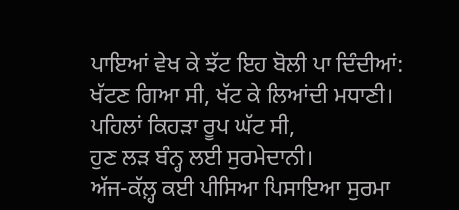ਪਾਇਆਂ ਵੇਖ ਕੇ ਝੱਟ ਇਹ ਬੋਲੀ ਪਾ ਦਿੰਦੀਆਂ:
ਖੱਟਣ ਗਿਆ ਸੀ, ਖੱਟ ਕੇ ਲਿਆਂਦੀ ਮਧਾਣੀ।
ਪਹਿਲਾਂ ਕਿਹੜਾ ਰੂਪ ਘੱਟ ਸੀ,
ਹੁਣ ਲੜ ਬੰਨ੍ਹ ਲਈ ਸੁਰਮੇਦਾਨੀ।
ਅੱਜ-ਕੱਲ਼੍ਹ ਕਈ ਪੀਸਿਆ ਪਿਸਾਇਆ ਸੁਰਮਾ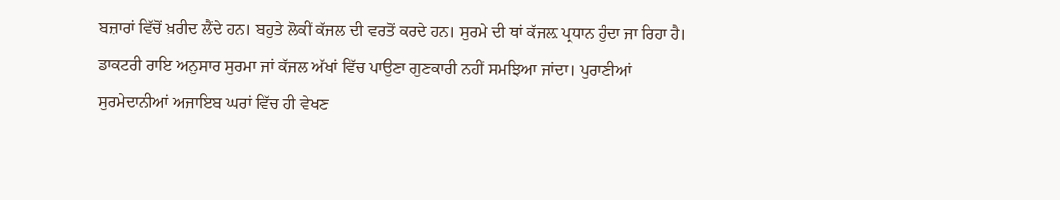ਬਜ਼ਾਰਾਂ ਵਿੱਚੋਂ ਖ਼ਰੀਦ ਲੈਂਦੇ ਹਨ। ਬਹੁਤੇ ਲੋਕੀਂ ਕੱਜਲ ਦੀ ਵਰਤੋਂ ਕਰਦੇ ਹਨ। ਸੁਰਮੇ ਦੀ ਥਾਂ ਕੱਜਲ਼ ਪ੍ਰਧਾਨ ਹੁੰਦਾ ਜਾ ਰਿਹਾ ਹੈ। ਡਾਕਟਰੀ ਰਾਇ ਅਨੁਸਾਰ ਸੁਰਮਾ ਜਾਂ ਕੱਜਲ ਅੱਖਾਂ ਵਿੱਚ ਪਾਉਣਾ ਗੁਣਕਾਰੀ ਨਹੀਂ ਸਮਝਿਆ ਜਾਂਦਾ। ਪੁਰਾਣੀਆਂ ਸੁਰਮੇਦਾਨੀਆਂ ਅਜਾਇਬ ਘਰਾਂ ਵਿੱਚ ਹੀ ਵੇਖਣ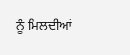ਨੂੰ ਮਿਲਦੀਆਂ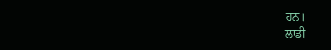ਹਨ।
ਲਾਡੀ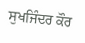ਸੁਖਜਿੰਦਰ ਕੌਰ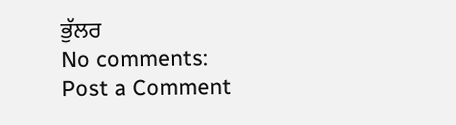ਭੁੱਲਰ
No comments:
Post a Comment